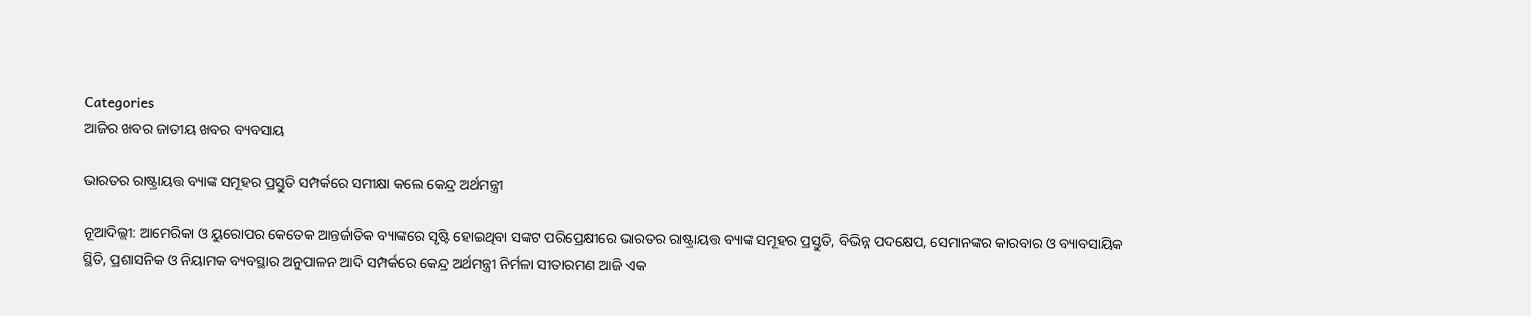Categories
ଆଜିର ଖବର ଜାତୀୟ ଖବର ବ୍ୟବସାୟ

ଭାରତର ରାଷ୍ଟ୍ରାୟତ୍ତ ବ୍ୟାଙ୍କ ସମୂହର ପ୍ରସ୍ତୁତି ସମ୍ପର୍କରେ ସମୀକ୍ଷା କଲେ କେନ୍ଦ୍ର ଅର୍ଥମନ୍ତ୍ରୀ

ନୂଆଦିଲ୍ଲୀ: ଆମେରିକା ଓ ୟୁରୋପର କେତେକ ଆନ୍ତର୍ଜାତିକ ବ୍ୟାଙ୍କରେ ସୃଷ୍ଟି ହୋଇଥିବା ସଙ୍କଟ ପରିପ୍ରେକ୍ଷୀରେ ଭାରତର ରାଷ୍ଟ୍ରାୟତ୍ତ ବ୍ୟାଙ୍କ ସମୂହର ପ୍ରସ୍ତୁତି, ବିଭିନ୍ନ ପଦକ୍ଷେପ, ସେମାନଙ୍କର କାରବାର ଓ ବ୍ୟାବସାୟିକ ସ୍ଥିତି, ପ୍ରଶାସନିକ ଓ ନିୟାମକ ବ୍ୟବସ୍ଥାର ଅନୁପାଳନ ଆଦି ସମ୍ପର୍କରେ କେନ୍ଦ୍ର ଅର୍ଥମନ୍ତ୍ରୀ ନିର୍ମଳା ସୀତାରମଣ ଆଜି ଏକ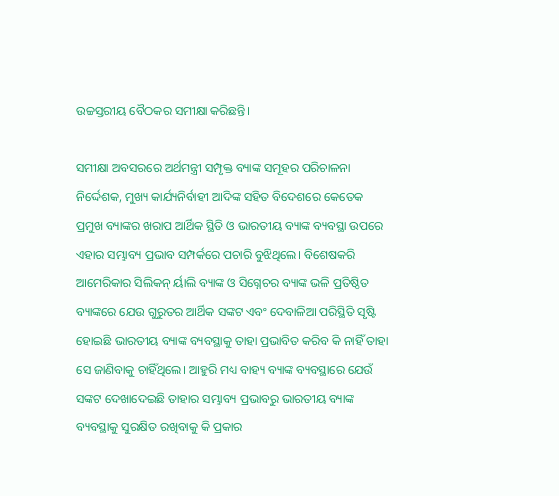ଉଚ୍ଚସ୍ତରୀୟ ବୈଠକର ସମୀକ୍ଷା କରିଛନ୍ତି।

ସମୀକ୍ଷା ଅବସରରେ ଅର୍ଥମନ୍ତ୍ରୀ ସମ୍ପୃକ୍ତ ବ୍ୟାଙ୍କ ସମୂହର ପରିଚାଳନା ନିର୍ଦ୍ଦେଶକ, ମୁଖ୍ୟ କାର୍ଯ୍ୟନିର୍ବାହୀ ଆଦିଙ୍କ ସହିତ ବିଦେଶରେ କେତେକ ପ୍ରମୁଖ ବ୍ୟାଙ୍କର ଖରାପ ଆର୍ଥିକ ସ୍ଥିତି ଓ ଭାରତୀୟ ବ୍ୟାଙ୍କ ବ୍ୟବସ୍ଥା ଉପରେ ଏହାର ସମ୍ଭାବ୍ୟ ପ୍ରଭାବ ସମ୍ପର୍କରେ ପଚାରି ବୁଝିଥିଲେ। ବିଶେଷକରି ଆମେରିକାର ସିଲିକନ୍ ର୍ୟାଲି ବ୍ୟାଙ୍କ ଓ ସିଗ୍ନେଚର ବ୍ୟାଙ୍କ ଭଳି ପ୍ରତିଷ୍ଠିତ ବ୍ୟାଙ୍କରେ ଯେଉ ଗୁରୁତର ଆର୍ଥିକ ସଙ୍କଟ ଏବଂ ଦେବାଳିଆ ପରିସ୍ଥିତି ସୃଷ୍ଟି ହୋଇଛି ଭାରତୀୟ ବ୍ୟାଙ୍କ ବ୍ୟବସ୍ଥାକୁ ତାହା ପ୍ରଭାବିତ କରିବ କି ନାହିଁ ତାହା ସେ ଜାଣିବାକୁ ଚାହିଁଥିଲେ। ଆହୁରି ମଧ୍ୟ ବାହ୍ୟ ବ୍ୟାଙ୍କ ବ୍ୟବସ୍ଥାରେ ଯେଉଁ ସଙ୍କଟ ଦେଖାଦେଇଛି ତାହାର ସମ୍ଭାବ୍ୟ ପ୍ରଭାବରୁ ଭାରତୀୟ ବ୍ୟାଙ୍କ ବ୍ୟବସ୍ଥାକୁ ସୁରକ୍ଷିତ ରଖିବାକୁ କି ପ୍ରକାର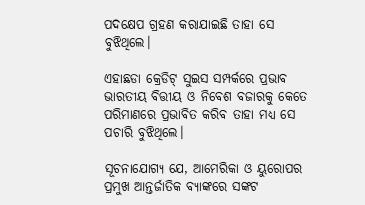ପଦକ୍ଷେପ ଗ୍ରହଣ କରାଯାଇଛି ତାହା ସେ ବୁଝିଥିଲେ।

ଏହାଛଡା କ୍ରେଡିଟ୍ ସୁଇସ ସମ୍ପର୍କରେ ପ୍ରଭାବ ଭାରତୀୟ ବିତ୍ତୀୟ ଓ ନିବେଶ ବଜାରକୁ କେତେ ପରିମାଣରେ ପ୍ରଭାବିତ କରିବ ତାହା ମଧ୍ୟ ସେ ପଚାରି ବୁଝିଥିଲେ।

ସୂଚନାଯୋଗ୍ୟ ଯେ, ଆମେରିକା ଓ ୟୁରୋପର ପ୍ରମୁଖ ଆନ୍ତର୍ଜାତିକ ବ୍ୟାଙ୍କରେ ସଙ୍କଟ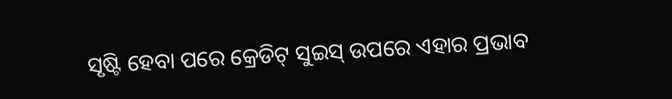ସୃଷ୍ଟି ହେବା ପରେ କ୍ରେଡିଟ୍ ସୁଇସ୍ ଉପରେ ଏହାର ପ୍ରଭାବ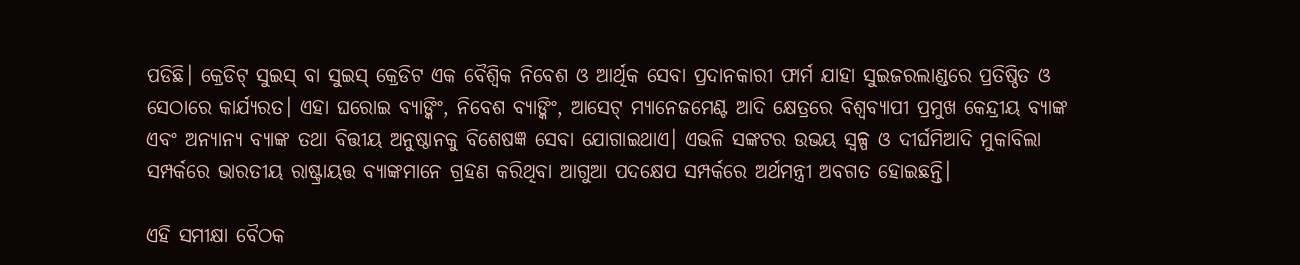ପଡିଛି। କ୍ରେଡିଟ୍ ସୁଇସ୍ ବା ସୁଇସ୍ କ୍ରେଡିଟ ଏକ ବୈଶ୍ୱିକ ନିବେଶ ଓ ଆର୍ଥିକ ସେବା ପ୍ରଦାନକାରୀ ଫାର୍ମ ଯାହା ସୁଇଜରଲାଣ୍ଡରେ ପ୍ରତିଷ୍ଠିତ ଓ ସେଠାରେ କାର୍ଯ୍ୟରତ। ଏହା ଘରୋଇ ବ୍ୟାଙ୍କିଂ, ନିବେଶ ବ୍ୟାଙ୍କିଂ, ଆସେଟ୍ ମ୍ୟାନେଜମେଣ୍ଟ ଆଦି କ୍ଷେତ୍ରରେ ବିଶ୍ୱବ୍ୟାପୀ ପ୍ରମୁଖ କେନ୍ଦ୍ରୀୟ ବ୍ୟାଙ୍କ ଏବଂ ଅନ୍ୟାନ୍ୟ ବ୍ୟାଙ୍କ ତଥା ବିତ୍ତୀୟ ଅନୁଷ୍ଠାନକୁ ବିଶେଷଜ୍ଞ ସେବା ଯୋଗାଇଥାଏ। ଏଭଳି ସଙ୍କଟର ଉଭୟ ସ୍ୱଳ୍ପ ଓ ଦୀର୍ଘମିଆଦି ମୁକାବିଲା ସମ୍ପର୍କରେ ଭାରତୀୟ ରାଷ୍ଟ୍ରାୟତ୍ତ ବ୍ୟାଙ୍କମାନେ ଗ୍ରହଣ କରିଥିବା ଆଗୁଆ ପଦକ୍ଷେପ ସମ୍ପର୍କରେ ଅର୍ଥମନ୍ତ୍ରୀ ଅବଗତ ହୋଇଛନ୍ତି।

ଏହି ସମୀକ୍ଷା ବୈଠକ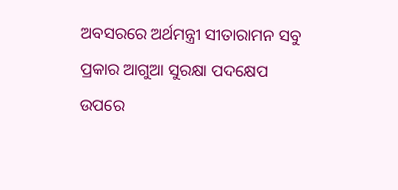ଅବସରରେ ଅର୍ଥମନ୍ତ୍ରୀ ସୀତାରାମନ ସବୁ ପ୍ରକାର ଆଗୁଆ ସୁରକ୍ଷା ପଦକ୍ଷେପ ଉପରେ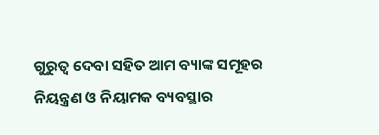ଗୁରୁତ୍ୱ ଦେବା ସହିତ ଆମ ବ୍ୟାଙ୍କ ସମୂହର ନିୟନ୍ତ୍ରଣ ଓ ନିୟାମକ ବ୍ୟବସ୍ଥାର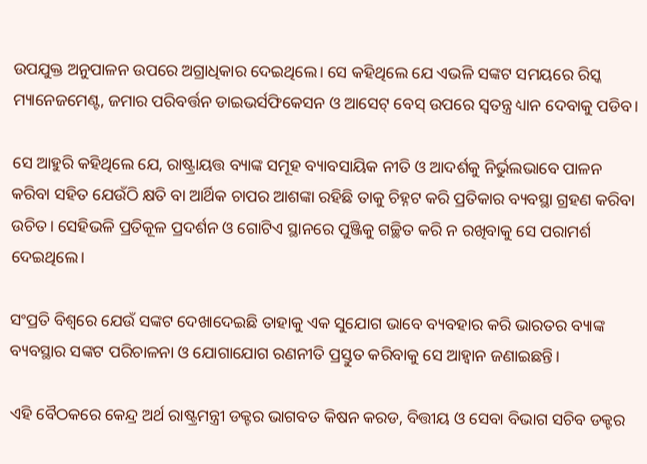ଉପଯୁକ୍ତ ଅନୁପାଳନ ଉପରେ ଅଗ୍ରାଧିକାର ଦେଇଥିଲେ। ସେ କହିଥିଲେ ଯେ ଏଭଳି ସଙ୍କଟ ସମୟରେ ରିସ୍କ ମ୍ୟାନେଜମେଣ୍ଟ, ଜମାର ପରିବର୍ତ୍ତନ ଡାଇଭର୍ସଫିକେସନ ଓ ଆସେଟ୍ ବେସ୍ ଉପରେ ସ୍ୱତନ୍ତ୍ର ଧ୍ୟାନ ଦେବାକୁ ପଡିବ।

ସେ ଆହୁରି କହିଥିଲେ ଯେ, ରାଷ୍ଟ୍ରାୟତ୍ତ ବ୍ୟାଙ୍କ ସମୂହ ବ୍ୟାବସାୟିକ ନୀତି ଓ ଆଦର୍ଶକୁ ନିର୍ଭୁଲଭାବେ ପାଳନ କରିବା ସହିତ ଯେଉଁଠି କ୍ଷତି ବା ଆର୍ଥିକ ଚାପର ଆଶଙ୍କା ରହିଛି ତାକୁ ଚିହ୍ନଟ କରି ପ୍ରତିକାର ବ୍ୟବସ୍ଥା ଗ୍ରହଣ କରିବା ଉଚିତ। ସେହିଭଳି ପ୍ରତିକୂଳ ପ୍ରଦର୍ଶନ ଓ ଗୋଟିଏ ସ୍ଥାନରେ ପୁଞ୍ଜିକୁ ଗଚ୍ଛିତ କରି ନ ରଖିବାକୁ ସେ ପରାମର୍ଶ ଦେଇଥିଲେ।

ସଂପ୍ରତି ବିଶ୍ୱରେ ଯେଉଁ ସଙ୍କଟ ଦେଖାଦେଇଛି ତାହାକୁ ଏକ ସୁଯୋଗ ଭାବେ ବ୍ୟବହାର କରି ଭାରତର ବ୍ୟାଙ୍କ ବ୍ୟବସ୍ଥାର ସଙ୍କଟ ପରିଚାଳନା ଓ ଯୋଗାଯୋଗ ରଣନୀତି ପ୍ରସ୍ତୁତ କରିବାକୁ ସେ ଆହ୍ୱାନ ଜଣାଇଛନ୍ତି।

ଏହି ବୈଠକରେ କେନ୍ଦ୍ର ଅର୍ଥ ରାଷ୍ଟ୍ରମନ୍ତ୍ରୀ ଡକ୍ଟର ଭାଗବତ କିଷନ କରଡ, ବିତ୍ତୀୟ ଓ ସେବା ବିଭାଗ ସଚିବ ଡକ୍ଟର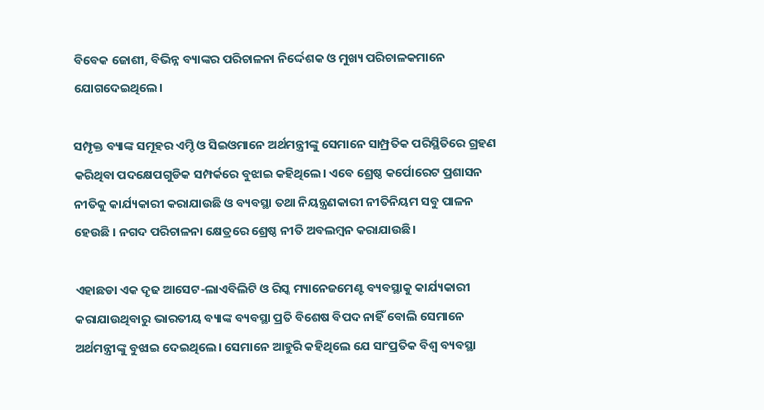ବିବେକ ଜୋଶୀ, ବିଭିନ୍ନ ବ୍ୟାଙ୍କର ପରିଚାଳନା ନିର୍ଦ୍ଦେଶକ ଓ ମୁଖ୍ୟ ପରିଚାଳକମାନେ ଯୋଗଦେଇଥିଲେ।

ସମ୍ପୃକ୍ତ ବ୍ୟାଙ୍କ ସମୂହର ଏମ୍ଡି ଓ ସିଇଓମାନେ ଅର୍ଥମନ୍ତ୍ରୀଙ୍କୁ ସେମାନେ ସାମ୍ପ୍ରତିକ ପରିସ୍ଥିତିରେ ଗ୍ରହଣ କରିଥିବା ପଦକ୍ଷେପଗୁଡିକ ସମ୍ପର୍କରେ ବୁଝାଇ କହିଥିଲେ। ଏବେ ଶ୍ରେଷ୍ଠ କର୍ପୋରେଟ ପ୍ରଶାସନ ନୀତିକୁ କାର୍ଯ୍ୟକାରୀ କରାଯାଉଛି ଓ ବ୍ୟବସ୍ଥା ତଥା ନିୟନ୍ତ୍ରଣକାରୀ ନୀତିନିୟମ ସବୁ ପାଳନ ହେଉଛି । ନଗଦ ପରିଚାଳନା କ୍ଷେତ୍ରରେ ଶ୍ରେଷ୍ଠ ନୀତି ଅବଲମ୍ବନ କରାଯାଉଛି।

ଏହାଛଡା ଏକ ଦୃଢ ଆସେଟ-ଲାଏବିଲିଟି ଓ ରିସ୍କ ମ୍ୟାନେଜମେଣ୍ଟ ବ୍ୟବସ୍ଥାକୁ କାର୍ଯ୍ୟକାରୀ କରାଯାଉଥିବାରୁ ଭାରତୀୟ ବ୍ୟାଙ୍କ ବ୍ୟବସ୍ଥା ପ୍ରତି ବିଶେଷ ବିପଦ ନାହିଁ ବୋଲି ସେମାନେ ଅର୍ଥମନ୍ତ୍ରୀଙ୍କୁ ବୁଝାଇ ଦେଇଥିଲେ। ସେମାନେ ଆହୁରି କହିଥିଲେ ଯେ ସାଂପ୍ରତିକ ବିଶ୍ୱ ବ୍ୟବସ୍ଥା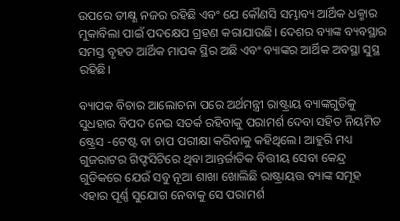ଉପରେ ତୀକ୍ଷ୍ଣ ନଜର ରହିଛି ଏବଂ ଯେ କୌଣସି ସମ୍ଭାବ୍ୟ ଆର୍ଥିକ ଧକ୍ମାର ମୁକାବିଲା ପାଇଁ ପଦକ୍ଷେପ ଗ୍ରହଣ କରାଯାଉଛି। ଦେଶର ବ୍ୟାଙ୍କ ବ୍ୟବସ୍ଥାର ସମସ୍ତ ବୃହତ ଆର୍ଥିକ ମାପକ ସ୍ଥିର ଅଛି ଏବଂ ବ୍ୟାଙ୍କର ଆର୍ଥିକ ଅବସ୍ଥା ସୁସ୍ଥ ରହିଛି।

ବ୍ୟାପକ ବିଚାର ଆଲୋଚନା ପରେ ଅର୍ଥମନ୍ତ୍ରୀ ରାଷ୍ଟ୍ରାୟ ବ୍ୟାଙ୍କଗୁଡିକୁ ସୁଧହାର ବିପଦ ନେଇ ସତର୍କ ରହିବାକୁ ପରାମର୍ଶ ଦେବା ସହିତ ନିୟମିତ ଷ୍ଟ୍ରେସ -ଟେଷ୍ଟ ବା ଚାପ ପରୀକ୍ଷା କରିବାକୁ କହିଥିଲେ। ଆହୁରି ମଧ୍ୟ ଗୁଜରାଟର ଗିଫ୍ଟସିଟିରେ ଥିବା ଆନ୍ତର୍ଜାତିକ ବିତ୍ତୀୟ ସେବା କେନ୍ଦ୍ର ଗୁଡିକରେ ଯେଉଁ ସବୁ ନୂଆ ଶାଖା ଖୋଲିଛି ରାଷ୍ଟ୍ରାୟତ୍ତ ବ୍ୟାଙ୍କ ସମୂହ ଏହାର ପୂର୍ଣ୍ଣ ସୁଯୋଗ ନେବାକୁ ସେ ପରାମର୍ଶ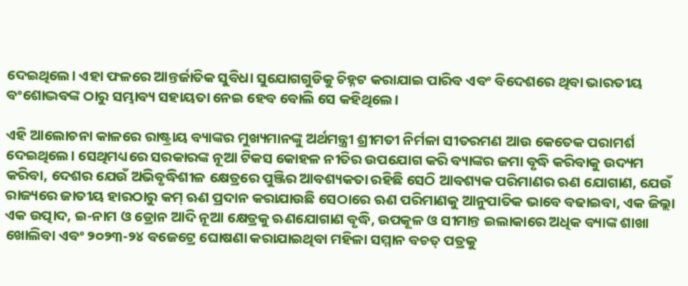ଦେଇଥିଲେ। ଏହା ଫଳରେ ଆନ୍ତର୍ଜାତିକ ସୁବିଧା ସୁଯୋଗଗୁଡିକୁ ଚିହ୍ନଟ କରାଯାଇ ପାରିବ ଏବଂ ବିଦେଶରେ ଥିବା ଭାରତୀୟ ବଂଶୋଦ୍ଭବଙ୍କ ଠାରୁ ସମ୍ଭାବ୍ୟ ସହାୟତା ନେଇ ହେବ ବୋଲି ସେ କହିଥିଲେ।

ଏହି ଆଲୋଚନା କାଳରେ ରାଷ୍ଟ୍ରାୟ ବ୍ୟାଙ୍କର ମୁଖ୍ୟମାନଙ୍କୁ ଅର୍ଥମନ୍ତ୍ରୀ ଶ୍ରୀମତୀ ନିର୍ମଳା ସୀତରମଣ ଆଉ କେତେକ ପରାମର୍ଶ ଦେଇଥିଲେ। ସେଥିମଧ୍ୟରେ ସରକାରଙ୍କ ନୂଆ ଟିକସ କୋହଳ ନୀତିର ଉପଯୋଗ କରି ବ୍ୟାଙ୍କର ଜମା ବୃଦ୍ଧି କରିବାକୁ ଉଦ୍ୟମ କରିବା, ଦେଶର ଯେଉଁ ଅଭିବୃଦ୍ଧିଶୀଳ କ୍ଷେତ୍ରରେ ପୁଞ୍ଜିର ଆବଶ୍ୟକତା ରହିଛି ସେଠି ଆବଶ୍ୟକ ପରିମାଣର ଋଣ ଯୋଗାଣ, ଯେଉଁ ରାଜ୍ୟରେ ଜାତୀୟ ହାରଠାରୁ କମ୍ ଋଣ ପ୍ରଦାନ କରାଯାଉଛି ସେଠାରେ ଋଣ ପରିମାଣକୁ ଆନୁପାତିକ ଭାବେ ବଢାଇବା, ଏକ ଜିଲ୍ଲା ଏକ ଉତ୍ପାଦ, ଇ-ନାମ ଓ ଡ୍ରୋନ ଆଦି ନୂଆ କ୍ଷେତ୍ରକୁ ଋଣଯୋଗାଣ ବୃଦ୍ଧି, ଉପକୂଳ ଓ ସୀମାନ୍ତ ଇଲାକାରେ ଅଧିକ ବ୍ୟାଙ୍କ ଶାଖା ଖୋଲିବା ଏବଂ ୨୦୨୩-୨୪ ବଜେଟ୍ରେ ଘୋଷଣା କରାଯାଇଥିବା ମହିଳା ସମ୍ମାନ ବଚତ୍ ପତ୍ରକୁ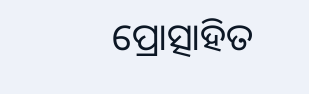ପ୍ରୋତ୍ସାହିତ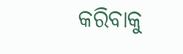କରିବାକୁ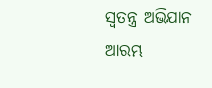ସ୍ୱତନ୍ତ୍ର ଅଭିଯାନ ଆରମ୍ଭ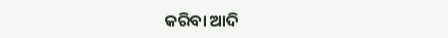କରିବା ଆଦି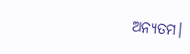ଅନ୍ୟତମ।